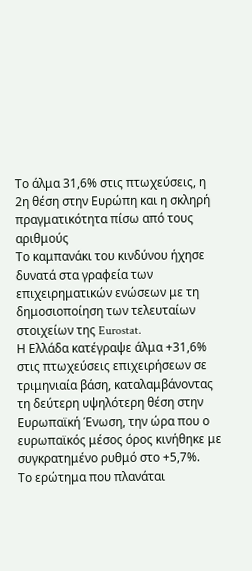Το άλμα 31,6% στις πτωχεύσεις, η 2η θέση στην Ευρώπη και η σκληρή πραγματικότητα πίσω από τους αριθμούς
Το καμπανάκι του κινδύνου ήχησε δυνατά στα γραφεία των επιχειρηματικών ενώσεων με τη δημοσιοποίηση των τελευταίων στοιχείων της Eurostat.
Η Ελλάδα κατέγραψε άλμα +31,6% στις πτωχεύσεις επιχειρήσεων σε τριμηνιαία βάση, καταλαμβάνοντας τη δεύτερη υψηλότερη θέση στην Ευρωπαϊκή Ένωση, την ώρα που ο ευρωπαϊκός μέσος όρος κινήθηκε με συγκρατημένο ρυθμό στο +5,7%.
Το ερώτημα που πλανάται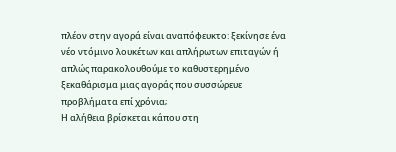πλέον στην αγορά είναι αναπόφευκτο: ξεκίνησε ένα νέο ντόμινο λουκέτων και απλήρωτων επιταγών ή απλώς παρακολουθούμε το καθυστερημένο ξεκαθάρισμα μιας αγοράς που συσσώρευε προβλήματα επί χρόνια;
Η αλήθεια βρίσκεται κάπου στη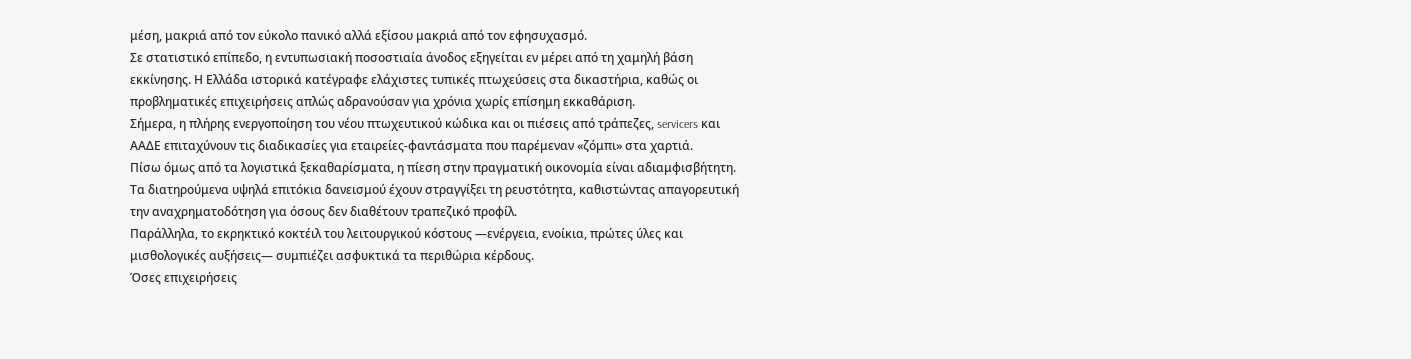μέση, μακριά από τον εύκολο πανικό αλλά εξίσου μακριά από τον εφησυχασμό.
Σε στατιστικό επίπεδο, η εντυπωσιακή ποσοστιαία άνοδος εξηγείται εν μέρει από τη χαμηλή βάση εκκίνησης. Η Ελλάδα ιστορικά κατέγραφε ελάχιστες τυπικές πτωχεύσεις στα δικαστήρια, καθώς οι προβληματικές επιχειρήσεις απλώς αδρανούσαν για χρόνια χωρίς επίσημη εκκαθάριση.
Σήμερα, η πλήρης ενεργοποίηση του νέου πτωχευτικού κώδικα και οι πιέσεις από τράπεζες, servicers και ΑΑΔΕ επιταχύνουν τις διαδικασίες για εταιρείες-φαντάσματα που παρέμεναν «ζόμπι» στα χαρτιά.
Πίσω όμως από τα λογιστικά ξεκαθαρίσματα, η πίεση στην πραγματική οικονομία είναι αδιαμφισβήτητη. Τα διατηρούμενα υψηλά επιτόκια δανεισμού έχουν στραγγίξει τη ρευστότητα, καθιστώντας απαγορευτική την αναχρηματοδότηση για όσους δεν διαθέτουν τραπεζικό προφίλ.
Παράλληλα, το εκρηκτικό κοκτέιλ του λειτουργικού κόστους —ενέργεια, ενοίκια, πρώτες ύλες και μισθολογικές αυξήσεις— συμπιέζει ασφυκτικά τα περιθώρια κέρδους.
Όσες επιχειρήσεις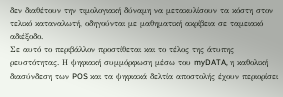δεν διαθέτουν την τιμολογιακή δύναμη να μετακυλίσουν τα κόστη στον τελικό καταναλωτή, οδηγούνται με μαθηματική ακρίβεια σε ταμειακό αδιέξοδο.
Σε αυτό το περιβάλλον προστίθεται και το τέλος της άτυπης ρευστότητας. Η ψηφιακή συμμόρφωση μέσω του myDATA, η καθολική διασύνδεση των POS και τα ψηφιακά δελτία αποστολής έχουν περιορίσει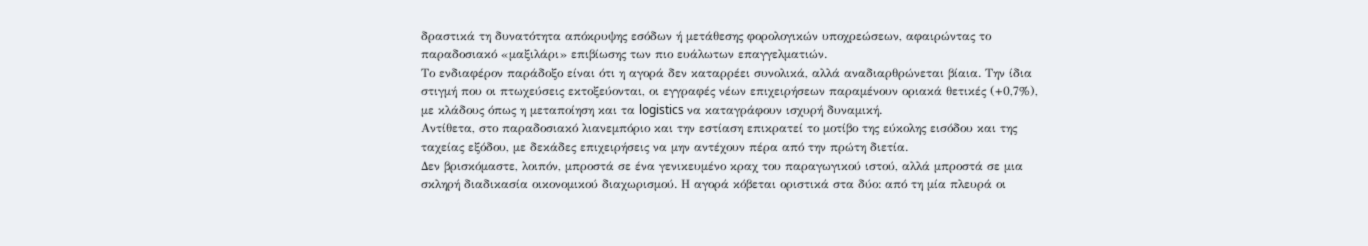δραστικά τη δυνατότητα απόκρυψης εσόδων ή μετάθεσης φορολογικών υποχρεώσεων, αφαιρώντας το παραδοσιακό «μαξιλάρι» επιβίωσης των πιο ευάλωτων επαγγελματιών.
Το ενδιαφέρον παράδοξο είναι ότι η αγορά δεν καταρρέει συνολικά, αλλά αναδιαρθρώνεται βίαια. Την ίδια στιγμή που οι πτωχεύσεις εκτοξεύονται, οι εγγραφές νέων επιχειρήσεων παραμένουν οριακά θετικές (+0,7%), με κλάδους όπως η μεταποίηση και τα logistics να καταγράφουν ισχυρή δυναμική.
Αντίθετα, στο παραδοσιακό λιανεμπόριο και την εστίαση επικρατεί το μοτίβο της εύκολης εισόδου και της ταχείας εξόδου, με δεκάδες επιχειρήσεις να μην αντέχουν πέρα από την πρώτη διετία.
Δεν βρισκόμαστε, λοιπόν, μπροστά σε ένα γενικευμένο κραχ του παραγωγικού ιστού, αλλά μπροστά σε μια σκληρή διαδικασία οικονομικού διαχωρισμού. Η αγορά κόβεται οριστικά στα δύο: από τη μία πλευρά οι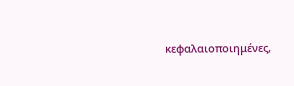κεφαλαιοποιημένες,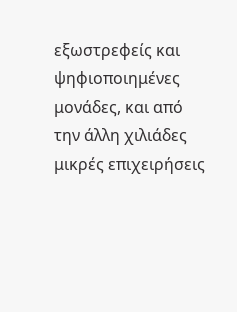εξωστρεφείς και ψηφιοποιημένες μονάδες, και από την άλλη χιλιάδες μικρές επιχειρήσεις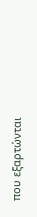που εξαρτώνται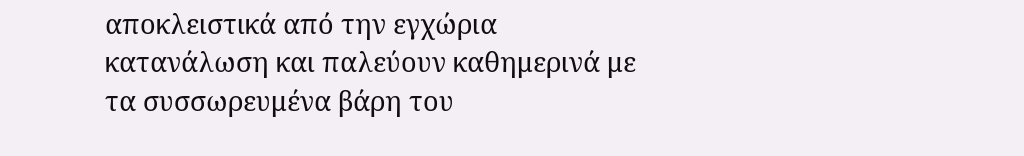αποκλειστικά από την εγχώρια κατανάλωση και παλεύουν καθημερινά με τα συσσωρευμένα βάρη του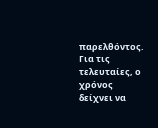παρελθόντος. Για τις τελευταίες, ο χρόνος δείχνει να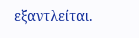εξαντλείται.